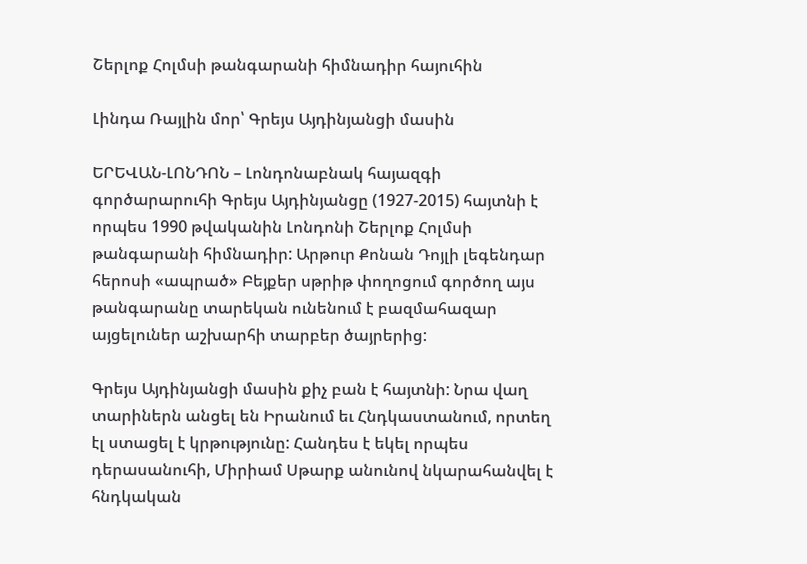Շերլոք Հոլմսի թանգարանի հիմնադիր հայուհին

Լինդա Ռայլին մոր՝ Գրեյս Այդինյանցի մասին

ԵՐԵՎԱՆ-ԼՈՆԴՈՆ – Լոնդոնաբնակ հայազգի գործարարուհի Գրեյս Այդինյանցը (1927-2015) հայտնի է որպես 1990 թվականին Լոնդոնի Շերլոք Հոլմսի թանգարանի հիմնադիր: Արթուր Քոնան Դոյլի լեգենդար հերոսի «ապրած» Բեյքեր սթրիթ փողոցում գործող այս թանգարանը տարեկան ունենում է բազմահազար այցելուներ աշխարհի տարբեր ծայրերից:

Գրեյս Այդինյանցի մասին քիչ բան է հայտնի: Նրա վաղ տարիներն անցել են Իրանում եւ Հնդկաստանում, որտեղ էլ ստացել է կրթությունը: Հանդես է եկել որպես դերասանուհի, Միրիամ Սթարք անունով նկարահանվել է հնդկական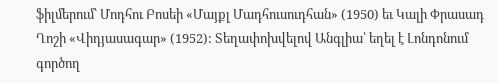ֆիլմերում՝ Մոդհու Բոսեի «Մայքլ Մադհուսուդհան» (1950) եւ Կալի Փրասադ Ղոշի «Վիդյասագար» (1952): Տեղափոխվելով Անգլիա՝ եղել է Լոնդոնում գործող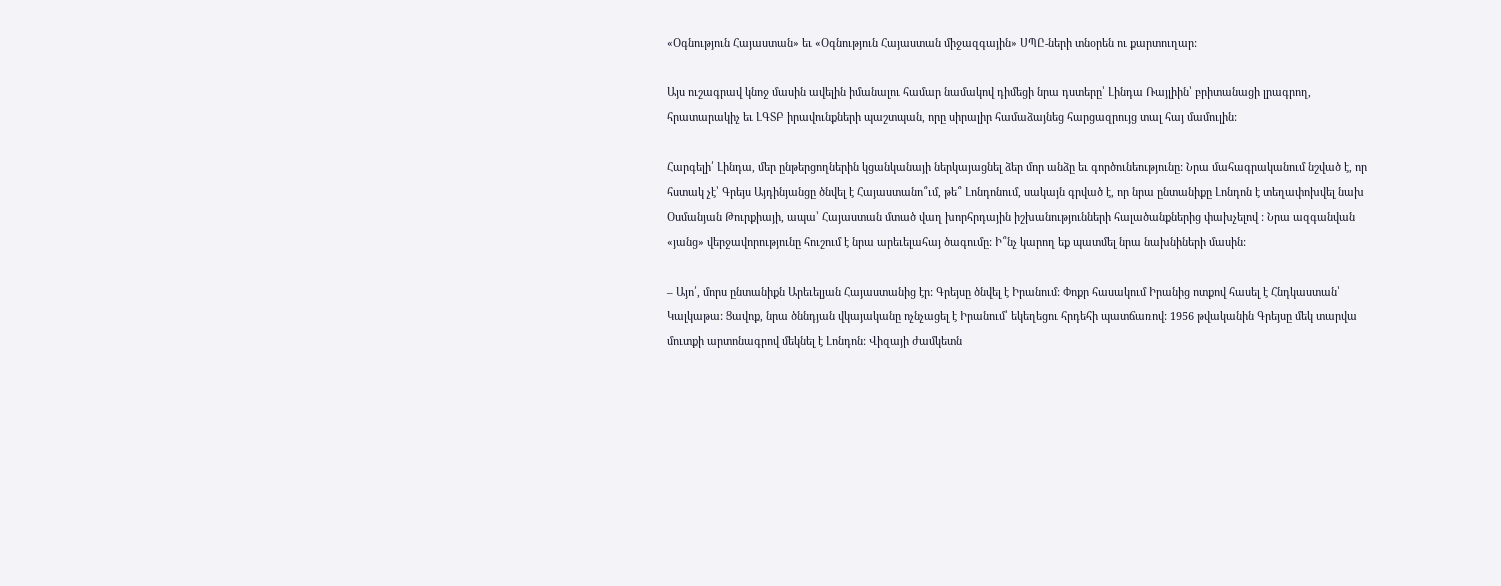«Օգնություն Հայաստան» եւ «Օգնություն Հայաստան միջազգային» ՍՊԸ-ների տնօրեն ու քարտուղար:

Այս ուշագրավ կնոջ մասին ավելին իմանալու համար նամակով դիմեցի նրա դստերը՝ Լինդա Ռայլիին՝ բրիտանացի լրագրող, հրատարակիչ եւ ԼԳՏԲ իրավունքների պաշտպան, որը սիրալիր համաձայնեց հարցազրույց տալ հայ մամուլին:

Հարգելի՛ Լինդա, մեր ընթերցողներին կցանկանայի ներկայացնել ձեր մոր անձը եւ գործունեությունը: Նրա մահագրականում նշված է, որ հստակ չէ՝ Գրեյս Այդինյանցը ծնվել է Հայաստանո՞ւմ, թե՞ Լոնդոնում, սակայն գրված է, որ նրա ընտանիքը Լոնդոն է տեղափոխվել նախ Օսմանյան Թուրքիայի, ապա՝ Հայաստան մտած վաղ խորհրդային իշխանությունների հալածանքներից փախչելով : Նրա ազգանվան «յանց» վերջավորությունը հուշում է նրա արեւելահայ ծագումը: Ի՞նչ կարող եք պատմել նրա նախնիների մասին:

– Այո՛, մորս ընտանիքն Արեւելյան Հայաստանից էր: Գրեյսը ծնվել է Իրանում: Փոքր հասակում Իրանից ոտքով հասել է Հնդկաստան՝ Կալկաթա: Ցավոք, նրա ծննդյան վկայականը ոչնչացել է Իրանում՝ եկեղեցու հրդեհի պատճառով: 1956 թվականին Գրեյսը մեկ տարվա մուտքի արտոնագրով մեկնել է Լոնդոն: Վիզայի ժամկետն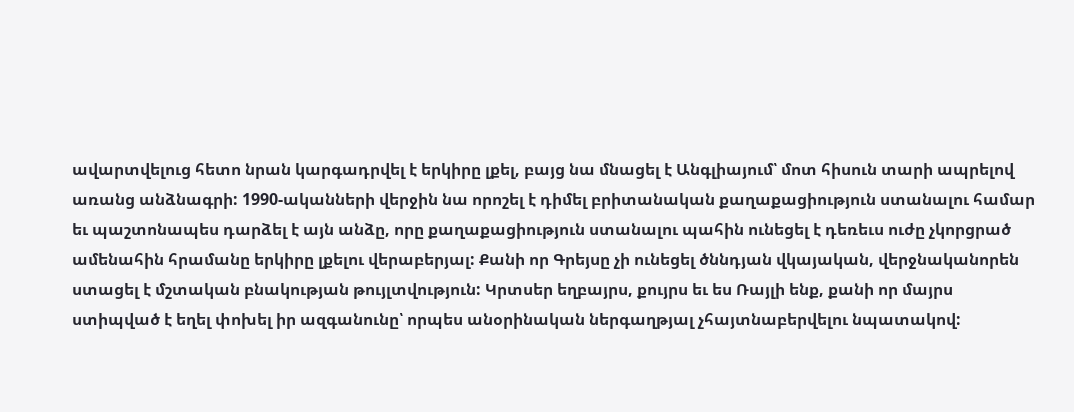ավարտվելուց հետո նրան կարգադրվել է երկիրը լքել, բայց նա մնացել է Անգլիայում՝ մոտ հիսուն տարի ապրելով առանց անձնագրի: 1990-ականների վերջին նա որոշել է դիմել բրիտանական քաղաքացիություն ստանալու համար եւ պաշտոնապես դարձել է այն անձը, որը քաղաքացիություն ստանալու պահին ունեցել է դեռեւս ուժը չկորցրած ամենահին հրամանը երկիրը լքելու վերաբերյալ: Քանի որ Գրեյսը չի ունեցել ծննդյան վկայական, վերջնականորեն ստացել է մշտական բնակության թույլտվություն: Կրտսեր եղբայրս, քույրս եւ ես Ռայլի ենք, քանի որ մայրս ստիպված է եղել փոխել իր ազգանունը՝ որպես անօրինական ներգաղթյալ չհայտնաբերվելու նպատակով: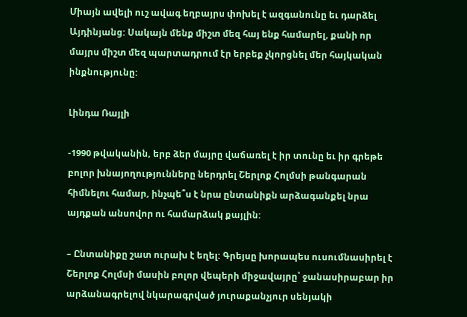Միայն ավելի ուշ ավագ եղբայրս փոխել է ազգանունը եւ դարձել Այդինյանց: Սակայն մենք միշտ մեզ հայ ենք համարել, քանի որ մայրս միշտ մեզ պարտադրում էր երբեք չկորցնել մեր հայկական ինքնությունը:

Լինդա Ռայլի

-1990 թվականին, երբ ձեր մայրը վաճառել է իր տունը եւ իր գրեթե բոլոր խնայողությունները ներդրել Շերլոք Հոլմսի թանգարան հիմնելու համար, ինչպե՞ս է նրա ընտանիքն արձագանքել նրա այդքան անսովոր ու համարձակ քայլին:

– Ընտանիքը շատ ուրախ է եղել: Գրեյսը խորապես ուսումնասիրել է Շերլոք Հոլմսի մասին բոլոր վեպերի միջավայրը՝ ջանասիրաբար իր արձանագրելով նկարագրված յուրաքանչյուր սենյակի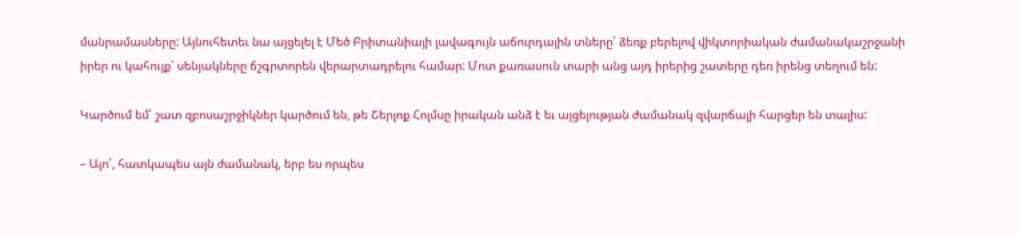մանրամասները: Այնուհետեւ նա այցելել է Մեծ Բրիտանիայի լավագույն աճուրդային տները՝ ձեռք բերելով վիկտորիական ժամանակաշրջանի իրեր ու կահույք՝ սենյակները ճշգրտորեն վերարտադրելու համար: Մոտ քառասուն տարի անց այդ իրերից շատերը դեռ իրենց տեղում են:

Կարծում եմ՝ շատ զբոսաշրջիկներ կարծում են, թե Շերլոք Հոլմսը իրական անձ է եւ այցելության ժամանակ զվարճալի հարցեր են տալիս:

– Այո՛, հատկապես այն ժամանակ, երբ ես որպես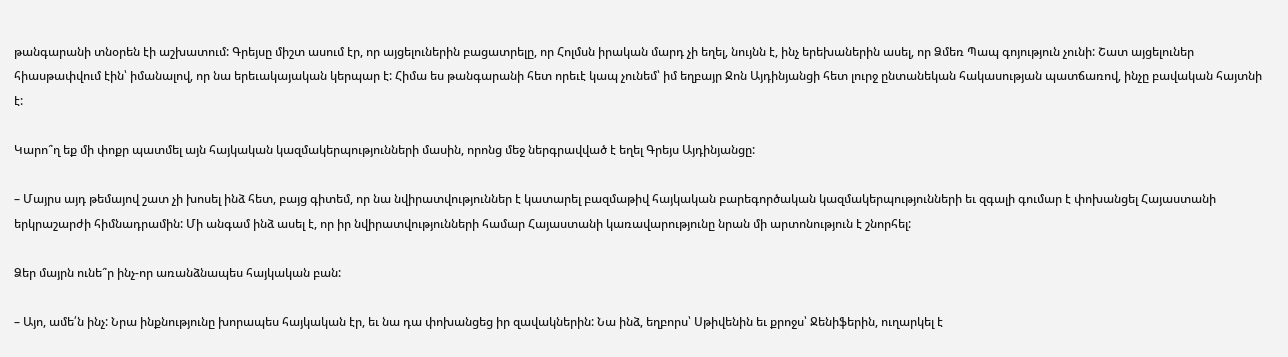թանգարանի տնօրեն էի աշխատում: Գրեյսը միշտ ասում էր, որ այցելուներին բացատրելը, որ Հոլմսն իրական մարդ չի եղել, նույնն է, ինչ երեխաներին ասել, որ Ձմեռ Պապ գոյություն չունի: Շատ այցելուներ հիասթափվում էին՝ իմանալով, որ նա երեւակայական կերպար է: Հիմա ես թանգարանի հետ որեւէ կապ չունեմ՝ իմ եղբայր Ջոն Այդինյանցի հետ լուրջ ընտանեկան հակասության պատճառով, ինչը բավական հայտնի է:

Կարո՞ղ եք մի փոքր պատմել այն հայկական կազմակերպությունների մասին, որոնց մեջ ներգրավված է եղել Գրեյս Այդինյանցը:

– Մայրս այդ թեմայով շատ չի խոսել ինձ հետ, բայց գիտեմ, որ նա նվիրատվություններ է կատարել բազմաթիվ հայկական բարեգործական կազմակերպությունների եւ զգալի գումար է փոխանցել Հայաստանի երկրաշարժի հիմնադրամին: Մի անգամ ինձ ասել է, որ իր նվիրատվությունների համար Հայաստանի կառավարությունը նրան մի արտոնություն է շնորհել:

Ձեր մայրն ունե՞ր ինչ-որ առանձնապես հայկական բան:

– Այո, ամե՛ն ինչ: Նրա ինքնությունը խորապես հայկական էր, եւ նա դա փոխանցեց իր զավակներին: Նա ինձ, եղբորս՝ Սթիվենին եւ քրոջս՝ Ջենիֆերին, ուղարկել է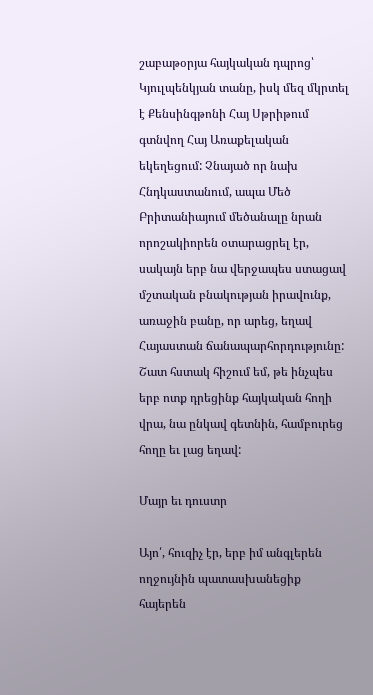շաբաթօրյա հայկական դպրոց՝ Կյուլպենկյան տանը, իսկ մեզ մկրտել է Քենսինգթոնի Հայ Սթրիթում գտնվող Հայ Առաքելական եկեղեցում: Չնայած որ նախ Հնդկաստանում, ապա Մեծ Բրիտանիայում մեծանալը նրան որոշակիորեն օտարացրել էր, սակայն երբ նա վերջապես ստացավ մշտական բնակության իրավունք, առաջին բանը, որ արեց, եղավ Հայաստան ճանապարհորդությունը: Շատ հստակ հիշում եմ, թե ինչպես երբ ոտք դրեցինք հայկական հողի վրա, նա ընկավ գետնին, համբուրեց հողը եւ լաց եղավ:

Մայր եւ դուստր

Այո՛, հուզիչ էր, երբ իմ անգլերեն ողջույնին պատասխանեցիք հայերեն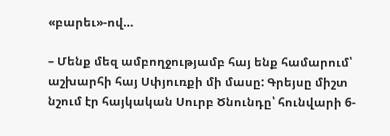«բարեւ»-ով…

– Մենք մեզ ամբողջությամբ հայ ենք համարում՝ աշխարհի հայ Սփյուռքի մի մասը: Գրեյսը միշտ նշում էր հայկական Սուրբ Ծնունդը՝ հունվարի 6-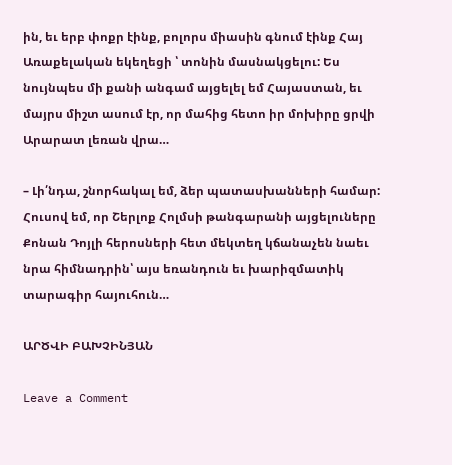ին, եւ երբ փոքր էինք, բոլորս միասին գնում էինք Հայ Առաքելական եկեղեցի ՝ տոնին մասնակցելու: Ես նույնպես մի քանի անգամ այցելել եմ Հայաստան, եւ մայրս միշտ ասում էր, որ մահից հետո իր մոխիրը ցրվի Արարատ լեռան վրա…

– Լի՛նդա, շնորհակալ եմ, ձեր պատասխանների համար: Հուսով եմ, որ Շերլոք Հոլմսի թանգարանի այցելուները Քոնան Դոյլի հերոսների հետ մեկտեղ կճանաչեն նաեւ նրա հիմնադրին՝ այս եռանդուն եւ խարիզմատիկ տարագիր հայուհուն…

ԱՐԾՎԻ ԲԱԽՉԻՆՅԱՆ

Leave a Comment